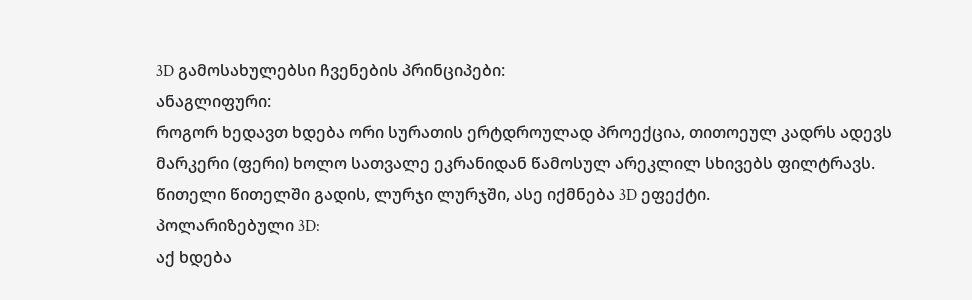3D გამოსახულებსი ჩვენების პრინციპები:
ანაგლიფური:
როგორ ხედავთ ხდება ორი სურათის ერტდროულად პროექცია, თითოეულ კადრს ადევს მარკერი (ფერი) ხოლო სათვალე ეკრანიდან წამოსულ არეკლილ სხივებს ფილტრავს. წითელი წითელში გადის, ლურჯი ლურჯში, ასე იქმნება 3D ეფექტი.
პოლარიზებული 3D:
აქ ხდება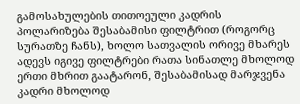გამოსახულების თითოეული კადრის პოლარიზება შესაბამისი ფილტრით (როგორც სურათზე ჩანს), ხოლო სათვალის ორივე მხარეს ადევს იგივე ფილტრები რათა სინათლე მხოლოდ ერთი მხრით გაატარონ, შესაბამისად მარჯვენა კადრი მხოლოდ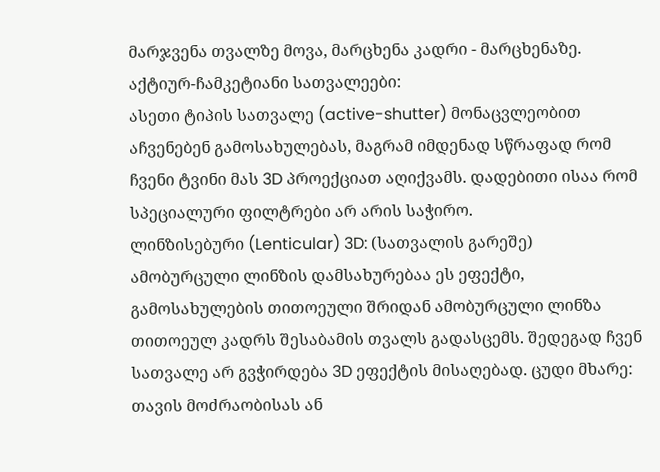მარჯვენა თვალზე მოვა, მარცხენა კადრი - მარცხენაზე.
აქტიურ-ჩამკეტიანი სათვალეები:
ასეთი ტიპის სათვალე (active-shutter) მონაცვლეობით აჩვენებენ გამოსახულებას, მაგრამ იმდენად სწრაფად რომ ჩვენი ტვინი მას 3D პროექციათ აღიქვამს. დადებითი ისაა რომ სპეციალური ფილტრები არ არის საჭირო.
ლინზისებური (Lenticular) 3D: (სათვალის გარეშე)
ამობურცული ლინზის დამსახურებაა ეს ეფექტი, გამოსახულების თითოეული შრიდან ამობურცული ლინზა თითოეულ კადრს შესაბამის თვალს გადასცემს. შედეგად ჩვენ სათვალე არ გვჭირდება 3D ეფექტის მისაღებად. ცუდი მხარე: თავის მოძრაობისას ან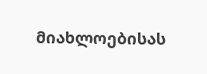მიახლოებისას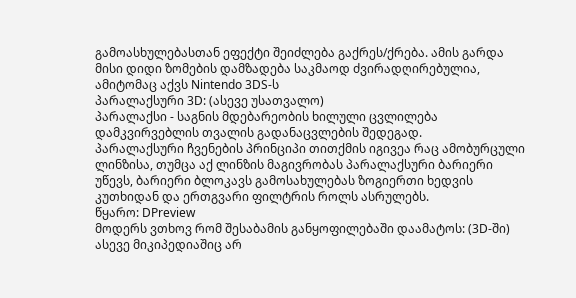გამოასხულებასთან ეფექტი შეიძლება გაქრეს/ქრება. ამის გარდა მისი დიდი ზომების დამზადება საკმაოდ ძვირადღირებულია, ამიტომაც აქვს Nintendo 3DS-ს
პარალაქსური 3D: (ასევე უსათვალო)
პარალაქსი - საგნის მდებარეობის ხილული ცვლილება დამკვირვებლის თვალის გადანაცვლების შედეგად.
პარალაქსური ჩვენების პრინციპი თითქმის იგივეა რაც ამობურცული ლინზისა, თუმცა აქ ლინზის მაგივრობას პარალაქსური ბარიერი უწევს, ბარიერი ბლოკავს გამოსახულებას ზოგიერთი ხედვის კუთხიდან და ერთგვარი ფილტრის როლს ასრულებს.
წყარო: DPreview
მოდერს ვთხოვ რომ შესაბამის განყოფილებაში დაამატოს: (3D-ში)
ასევე მიკიპედიაშიც არ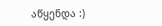აწყენდა :)